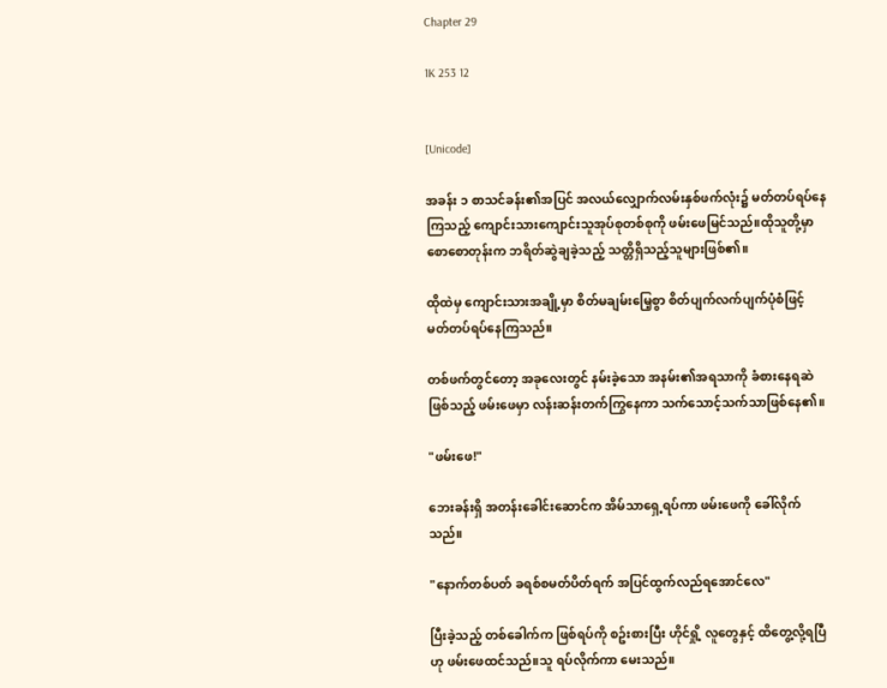Chapter 29

1K 253 12


[Unicode]

အခန်း ၁ စာသင်ခန်း၏အပြင် အလယ်လျှောက်လမ်းနှစ်ဖက်လုံး၌ မတ်တပ်ရပ်နေကြသည့် ကျောင်းသားကျောင်းသူအုပ်စုတစ်စုကို ဖမ်းဖေမြင်သည်။ထိုသူတို့မှာ စောစောတုန်းက ဘရိတ်ဆွဲချခဲ့သည့် သတ္တိရှိသည့်သူများဖြစ်၏။

ထိုထဲမှ ကျောင်းသားအချို့မှာ စိတ်မချမ်းမြေ့စွာ စိတ်ပျက်လက်ပျက်ပုံစံဖြင့် မတ်တပ်ရပ်နေကြသည်။

တစ်ဖက်တွင်တော့ အခုလေးတွင် နမ်းခဲ့သော အနမ်း၏အရသာကို ခံစားနေရဆဲဖြစ်သည့် ဖမ်းဖေမှာ လန်းဆန်းတက်ကြွနေကာ သက်သောင့်သက်သာဖြစ်နေ၏။

"ဖမ်းဖေ!"

ဘေးခန်းရှိ အတန်းခေါင်းဆောင်က အိမ်သာရှေ့ရပ်ကာ ဖမ်းဖေကို ခေါ်လိုက်သည်။

"နောက်တစ်ပတ် ခရစ်စမတ်ပိတ်ရက် အပြင်ထွက်လည်ရအောင်လေ"

ပြီးခဲ့သည့် တစ်ခေါက်က ဖြစ်ရပ်ကို စဥ်းစားပြီး ဟိုင်ရှို့ လူတွေနှင့် ထိတွေ့လို့ရပြီဟု ဖမ်းဖေထင်သည်။သူ ရပ်လိုက်ကာ မေးသည်။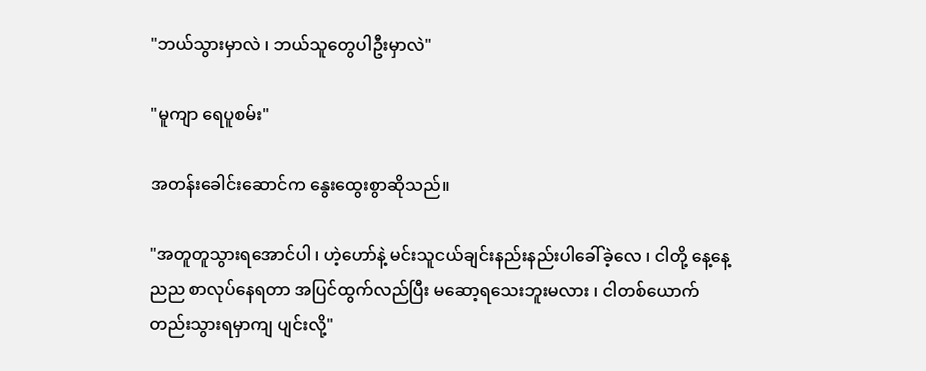"ဘယ်သွားမှာလဲ ၊ ဘယ်သူတွေပါဦးမှာလဲ"

"မူကျာ ရေပူစမ်း"

အတန်းခေါင်းဆောင်က နွေးထွေးစွာဆိုသည်။

"အတူတူသွားရအောင်ပါ ၊ ဟဲ့ဟော်နဲ့ မင်းသူငယ်ချင်းနည်းနည်းပါခေါ်ခဲ့လေ ၊ ငါတို့ နေ့နေ့ညည စာလုပ်နေရတာ အပြင်ထွက်လည်ပြီး မဆော့ရသေးဘူးမလား ၊ ငါတစ်ယောက်တည်းသွားရမှာကျ ပျင်းလို့"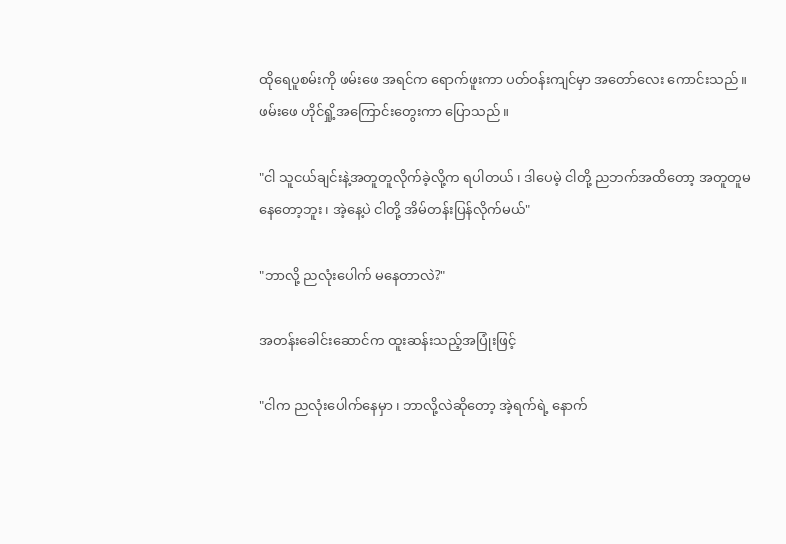ထိုရေပူစမ်းကို ဖမ်းဖေ အရင်က ရောက်ဖူးကာ ပတ်ဝန်းကျင်မှာ အတော်လေး ကောင်းသည်။ဖမ်းဖေ ဟိုင်ရှို့အကြောင်းတွေးကာ ပြောသည်။

"ငါ သူငယ်ချင်းနဲ့အတူတူလိုက်ခဲ့လို့က ရပါတယ် ၊ ဒါပေမဲ့ ငါတို့ ညဘက်အထိတော့ အတူတူမနေတော့ဘူး ၊ အဲ့နေ့ပဲ ငါတို့ အိမ်တန်းပြန်လိုက်မယ်"

"ဘာလို့ ညလုံးပေါက် မနေတာလဲ?"

အတန်းခေါင်းဆောင်က ထူးဆန်းသည့်အပြုံးဖြင့်

"ငါက ညလုံးပေါက်နေမှာ ၊ ဘာလို့လဲဆိုတော့ အဲ့ရက်ရဲ့ နောက်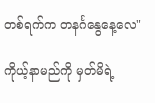တစ်ရက်က တနင်္ဂနွေနေ့လေ"

ကိုယ့်နာမည်ကို မှတ်မိရဲ့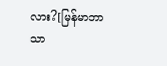လား?[မြန်မာဘာသာ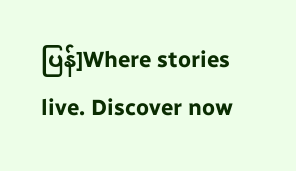ပြန်]Where stories live. Discover now